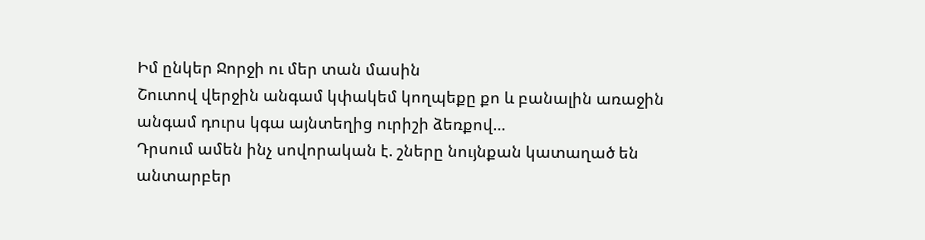Իմ ընկեր Ջորջի ու մեր տան մասին
Շուտով վերջին անգամ կփակեմ կողպեքը քո և բանալին առաջին անգամ դուրս կգա այնտեղից ուրիշի ձեռքով…
Դրսում ամեն ինչ սովորական է. շները նույնքան կատաղած են անտարբեր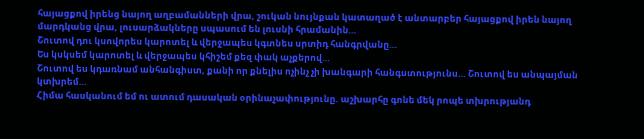հայացքով իրենց նայող աղբամանների վրա, շուկան նույնքան կատաղած է անտարբեր հայացքով իրեն նայող մարդկանց վրա, լուսարձակները սպասում են լուսնի հրամանին…
Շուտով դու կսովորես կարոտել և վերջապես կգտնես սրտիդ հանգրվանը…
Ես կսկսեմ կարոտել և վերջապես կհիշեմ քեզ փակ աչքերով…
Շուտով ես կդառնամ անհանգիստ, քանի որ քնելիս ոչինչ չի խանգարի հանգստությունս… Շուտով ես անպայման կտխրեմ…
Հիմա հասկանում եմ ու ատում դասական օրինաչափությունը. աշխարհը գոնե մեկ րոպե տխրությանդ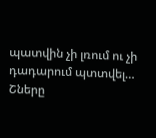պատվին չի լռում ու չի դադարում պտտվել…
Շները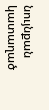նույնքան կատաղած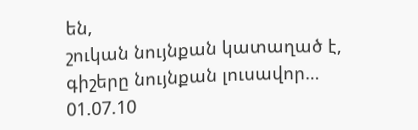են,
շուկան նույնքան կատաղած է,
գիշերը նույնքան լուսավոր…
01.07.10